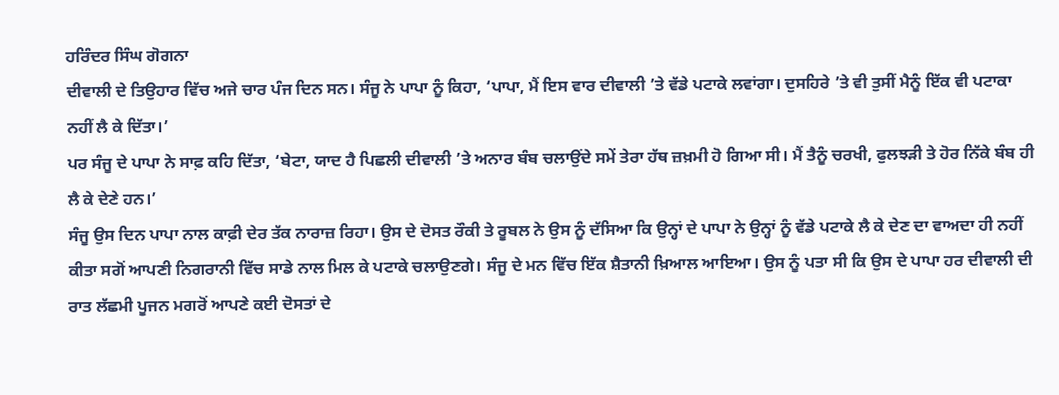ਹਰਿੰਦਰ ਸਿੰਘ ਗੋਗਨਾ
ਦੀਵਾਲੀ ਦੇ ਤਿਉਹਾਰ ਵਿੱਚ ਅਜੇ ਚਾਰ ਪੰਜ ਦਿਨ ਸਨ। ਸੰਜੂ ਨੇ ਪਾਪਾ ਨੂੰ ਕਿਹਾ, ‘ਪਾਪਾ, ਮੈਂ ਇਸ ਵਾਰ ਦੀਵਾਲੀ ’ਤੇ ਵੱਡੇ ਪਟਾਕੇ ਲਵਾਂਗਾ। ਦੁਸਹਿਰੇ ’ਤੇ ਵੀ ਤੁਸੀਂ ਮੈਨੂੰ ਇੱਕ ਵੀ ਪਟਾਕਾ ਨਹੀਂ ਲੈ ਕੇ ਦਿੱਤਾ।’
ਪਰ ਸੰਜੂ ਦੇ ਪਾਪਾ ਨੇ ਸਾਫ਼ ਕਹਿ ਦਿੱਤਾ, ‘ਬੇਟਾ, ਯਾਦ ਹੈ ਪਿਛਲੀ ਦੀਵਾਲੀ ’ਤੇ ਅਨਾਰ ਬੰਬ ਚਲਾਉਂਦੇ ਸਮੇਂ ਤੇਰਾ ਹੱਥ ਜ਼ਖ਼ਮੀ ਹੋ ਗਿਆ ਸੀ। ਮੈਂ ਤੈਨੂੰ ਚਰਖੀ, ਫੁਲਝੜੀ ਤੇ ਹੋਰ ਨਿੱਕੇ ਬੰਬ ਹੀ ਲੈ ਕੇ ਦੇਣੇ ਹਨ।’
ਸੰਜੂ ਉਸ ਦਿਨ ਪਾਪਾ ਨਾਲ ਕਾਫ਼ੀ ਦੇਰ ਤੱਕ ਨਾਰਾਜ਼ ਰਿਹਾ। ਉਸ ਦੇ ਦੋਸਤ ਰੌਕੀ ਤੇ ਰੂਬਲ ਨੇ ਉਸ ਨੂੰ ਦੱਸਿਆ ਕਿ ਉਨ੍ਹਾਂ ਦੇ ਪਾਪਾ ਨੇ ਉਨ੍ਹਾਂ ਨੂੰ ਵੱਡੇ ਪਟਾਕੇ ਲੈ ਕੇ ਦੇਣ ਦਾ ਵਾਅਦਾ ਹੀ ਨਹੀਂ ਕੀਤਾ ਸਗੋਂ ਆਪਣੀ ਨਿਗਰਾਨੀ ਵਿੱਚ ਸਾਡੇ ਨਾਲ ਮਿਲ ਕੇ ਪਟਾਕੇ ਚਲਾਉਣਗੇ। ਸੰਜੂ ਦੇ ਮਨ ਵਿੱਚ ਇੱਕ ਸ਼ੈਤਾਨੀ ਖ਼ਿਆਲ ਆਇਆ। ਉਸ ਨੂੰ ਪਤਾ ਸੀ ਕਿ ਉਸ ਦੇ ਪਾਪਾ ਹਰ ਦੀਵਾਲੀ ਦੀ ਰਾਤ ਲੱਛਮੀ ਪੂਜਨ ਮਗਰੋਂ ਆਪਣੇ ਕਈ ਦੋਸਤਾਂ ਦੇ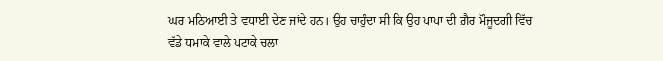ਘਰ ਮਠਿਆਈ ਤੇ ਵਧਾਈ ਦੇਣ ਜਾਂਦੇ ਹਨ। ਉਹ ਚਾਹੁੰਦਾ ਸੀ ਕਿ ਉਹ ਪਾਪਾ ਦੀ ਗ਼ੈਰ ਮੌਜੂਦਗੀ ਵਿੱਚ ਵੱਡੇ ਧਮਾਕੇ ਵਾਲੇ ਪਟਾਕੇ ਚਲਾ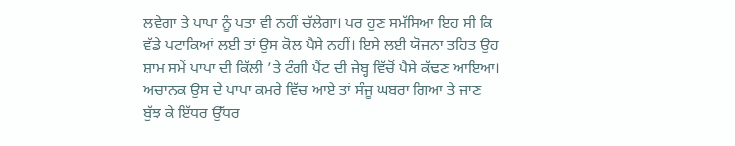ਲਵੇਗਾ ਤੇ ਪਾਪਾ ਨੂੰ ਪਤਾ ਵੀ ਨਹੀਂ ਚੱਲੇਗਾ। ਪਰ ਹੁਣ ਸਮੱਸਿਆ ਇਹ ਸੀ ਕਿ ਵੱਡੇ ਪਟਾਕਿਆਂ ਲਈ ਤਾਂ ਉਸ ਕੋਲ ਪੈਸੇ ਨਹੀਂ। ਇਸੇ ਲਈ ਯੋਜਨਾ ਤਹਿਤ ਉਹ ਸ਼ਾਮ ਸਮੇਂ ਪਾਪਾ ਦੀ ਕਿੱਲੀ ’ਤੇ ਟੰਗੀ ਪੈਂਟ ਦੀ ਜੇਬ੍ਹ ਵਿੱਚੋਂ ਪੈਸੇ ਕੱਢਣ ਆਇਆ। ਅਚਾਨਕ ਉਸ ਦੇ ਪਾਪਾ ਕਮਰੇ ਵਿੱਚ ਆਏ ਤਾਂ ਸੰਜੂ ਘਬਰਾ ਗਿਆ ਤੇ ਜਾਣ ਬੁੱਝ ਕੇ ਇੱਧਰ ਉੱਧਰ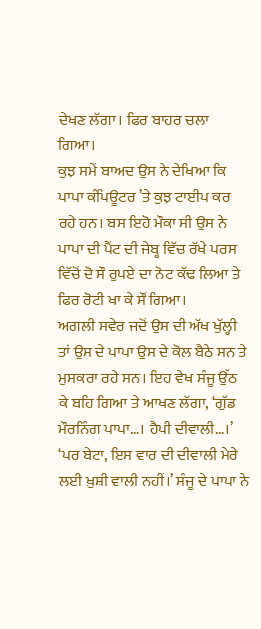ਦੇਖਣ ਲੱਗਾ। ਫਿਰ ਬਾਹਰ ਚਲਾ ਗਿਆ।
ਕੁਝ ਸਮੇਂ ਬਾਅਦ ਉਸ ਨੇ ਦੇਖਿਆ ਕਿ ਪਾਪਾ ਕੰਪਿਊਟਰ ’ਤੇ ਕੁਝ ਟਾਈਪ ਕਰ ਰਹੇ ਹਨ। ਬਸ ਇਹੋ ਮੌਕਾ ਸੀ ਉਸ ਨੇ ਪਾਪਾ ਦੀ ਪੈਂਟ ਦੀ ਜੇਬ੍ਹ ਵਿੱਚ ਰੱਖੇ ਪਰਸ ਵਿੱਚੋਂ ਦੋ ਸੌ ਰੁਪਏ ਦਾ ਨੋਟ ਕੱਢ ਲਿਆ ਤੇ ਫਿਰ ਰੋਟੀ ਖਾ ਕੇ ਸੌਂ ਗਿਆ।
ਅਗਲੀ ਸਵੇਰ ਜਦੋਂ ਉਸ ਦੀ ਅੱਖ ਖੁੱਲ੍ਹੀ ਤਾਂ ਉਸ ਦੇ ਪਾਪਾ ਉਸ ਦੇ ਕੋਲ ਬੈਠੇ ਸਨ ਤੇ ਮੁਸਕਰਾ ਰਹੇ ਸਨ। ਇਹ ਵੇਖ ਸੰਜੂ ਉੱਠ ਕੇ ਬਹਿ ਗਿਆ ਤੇ ਆਖਣ ਲੱਗਾ, ‘ਗੁੱਡ ਮੌਰਨਿੰਗ ਪਾਪਾ…। ਹੈਪੀ ਦੀਵਾਲੀ…।’
‘ਪਰ ਬੇਟਾ, ਇਸ ਵਾਰ ਦੀ ਦੀਵਾਲੀ ਮੇਰੇ ਲਈ ਖ਼ੁਸ਼ੀ ਵਾਲੀ ਨਹੀਂ।’ ਸੰਜੂ ਦੇ ਪਾਪਾ ਨੇ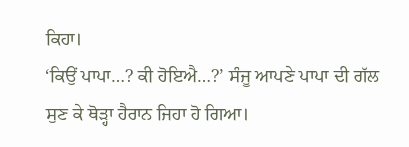ਕਿਹਾ।
‘ਕਿਉਂ ਪਾਪਾ…? ਕੀ ਹੋਇਐ…?’ ਸੰਜੂ ਆਪਣੇ ਪਾਪਾ ਦੀ ਗੱਲ ਸੁਣ ਕੇ ਥੋੜ੍ਹਾ ਹੈਰਾਨ ਜਿਹਾ ਹੋ ਗਿਆ।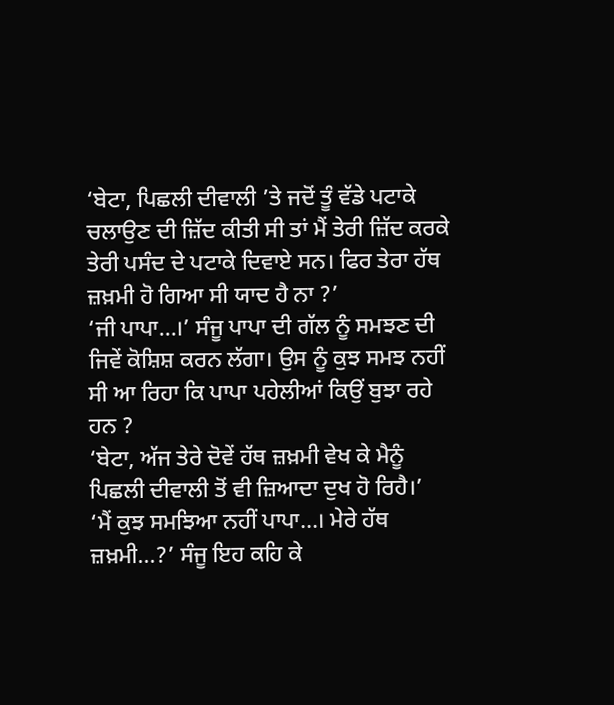‘ਬੇਟਾ, ਪਿਛਲੀ ਦੀਵਾਲੀ ’ਤੇ ਜਦੋਂ ਤੂੰ ਵੱਡੇ ਪਟਾਕੇ ਚਲਾਉਣ ਦੀ ਜ਼ਿੱਦ ਕੀਤੀ ਸੀ ਤਾਂ ਮੈਂ ਤੇਰੀ ਜ਼ਿੱਦ ਕਰਕੇ ਤੇਰੀ ਪਸੰਦ ਦੇ ਪਟਾਕੇ ਦਿਵਾਏ ਸਨ। ਫਿਰ ਤੇਰਾ ਹੱਥ ਜ਼ਖ਼ਮੀ ਹੋ ਗਿਆ ਸੀ ਯਾਦ ਹੈ ਨਾ ?’
‘ਜੀ ਪਾਪਾ…।’ ਸੰਜੂ ਪਾਪਾ ਦੀ ਗੱਲ ਨੂੰ ਸਮਝਣ ਦੀ ਜਿਵੇਂ ਕੋਸ਼ਿਸ਼ ਕਰਨ ਲੱਗਾ। ਉਸ ਨੂੰ ਕੁਝ ਸਮਝ ਨਹੀਂ ਸੀ ਆ ਰਿਹਾ ਕਿ ਪਾਪਾ ਪਹੇਲੀਆਂ ਕਿਉਂ ਬੁਝਾ ਰਹੇ ਹਨ ?
‘ਬੇਟਾ, ਅੱਜ ਤੇਰੇ ਦੋਵੇਂ ਹੱਥ ਜ਼ਖ਼ਮੀ ਵੇਖ ਕੇ ਮੈਨੂੰ ਪਿਛਲੀ ਦੀਵਾਲੀ ਤੋਂ ਵੀ ਜ਼ਿਆਦਾ ਦੁਖ ਹੋ ਰਿਹੈ।’
‘ਮੈਂ ਕੁਝ ਸਮਝਿਆ ਨਹੀਂ ਪਾਪਾ…। ਮੇਰੇ ਹੱਥ ਜ਼ਖ਼ਮੀ…?’ ਸੰਜੂ ਇਹ ਕਹਿ ਕੇ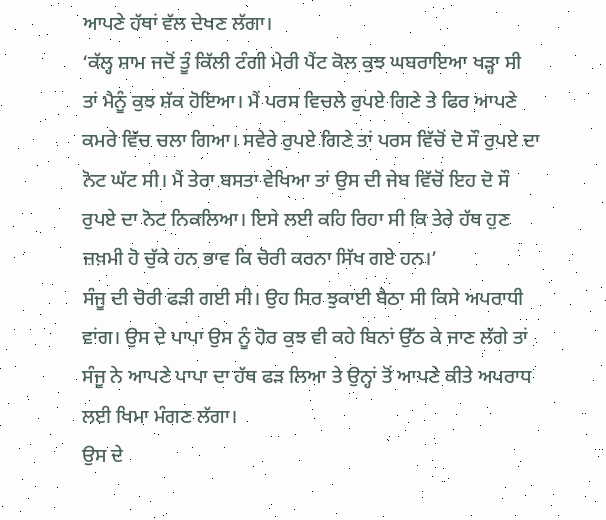ਆਪਣੇ ਹੱਥਾਂ ਵੱਲ ਦੇਖਣ ਲੱਗਾ।
‘ਕੱਲ੍ਹ ਸ਼ਾਮ ਜਦੋਂ ਤੂੰ ਕਿੱਲੀ ਟੰਗੀ ਮੇਰੀ ਪੈਂਟ ਕੋਲ ਕੁਝ ਘਬਰਾਇਆ ਖੜ੍ਹਾ ਸੀ ਤਾਂ ਮੈਨੂੰ ਕੁਝ ਸ਼ੱਕ ਹੋਇਆ। ਮੈਂ ਪਰਸ ਵਿਚਲੇ ਰੁਪਏ ਗਿਣੇ ਤੇ ਫਿਰ ਆਪਣੇ ਕਮਰੇ ਵਿੱਚ ਚਲਾ ਗਿਆ। ਸਵੇਰੇ ਰੁਪਏ ਗਿਣੇ ਤਾਂ ਪਰਸ ਵਿੱਚੋਂ ਦੋ ਸੌ ਰੁਪਏ ਦਾ ਨੋਟ ਘੱਟ ਸੀ। ਮੈਂ ਤੇਰਾ ਬਸਤਾ ਵੇਖਿਆ ਤਾਂ ਉਸ ਦੀ ਜੇਬ ਵਿੱਚੋਂ ਇਹ ਦੋ ਸੌ ਰੁਪਏ ਦਾ ਨੋਟ ਨਿਕਲਿਆ। ਇਸੇ ਲਈ ਕਹਿ ਰਿਹਾ ਸੀ ਕਿ ਤੇਰੇ ਹੱਥ ਹੁਣ ਜ਼ਖ਼ਮੀ ਹੋ ਚੁੱਕੇ ਹਨ ਭਾਵ ਕਿ ਚੋਰੀ ਕਰਨਾ ਸਿੱਖ ਗਏ ਹਨ।’
ਸੰਜੂ ਦੀ ਚੋਰੀ ਫੜੀ ਗਈ ਸੀ। ਉਹ ਸਿਰ ਝੁਕਾਈ ਬੈਠਾ ਸੀ ਕਿਸੇ ਅਪਰਾਧੀ ਵਾਂਗ। ਉਸ ਦੇ ਪਾਪਾ ਉਸ ਨੂੰ ਹੋਰ ਕੁਝ ਵੀ ਕਹੇ ਬਿਨਾਂ ਉੱਠ ਕੇ ਜਾਣ ਲੱਗੇ ਤਾਂ ਸੰਜੂ ਨੇ ਆਪਣੇ ਪਾਪਾ ਦਾ ਹੱਥ ਫੜ ਲਿਆ ਤੇ ਉਨ੍ਹਾਂ ਤੋਂ ਆਪਣੇ ਕੀਤੇ ਅਪਰਾਧ ਲਈ ਖਿਮਾ ਮੰਗਣ ਲੱਗਾ।
ਉਸ ਦੇ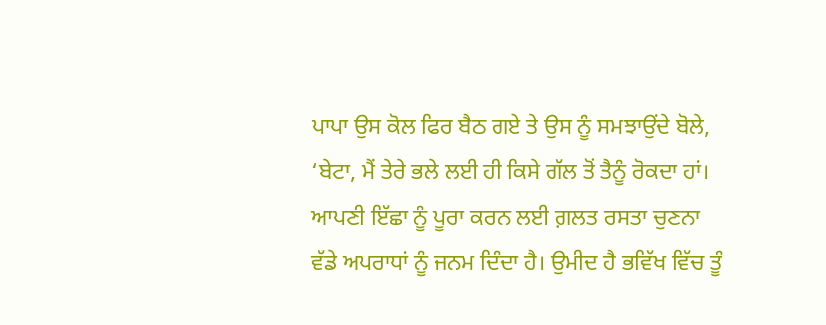ਪਾਪਾ ਉਸ ਕੋਲ ਫਿਰ ਬੈਠ ਗਏ ਤੇ ਉਸ ਨੂੰ ਸਮਝਾਉਂਦੇ ਬੋਲੇ, ‘ਬੇਟਾ, ਮੈਂ ਤੇਰੇ ਭਲੇ ਲਈ ਹੀ ਕਿਸੇ ਗੱਲ ਤੋਂ ਤੈਨੂੰ ਰੋਕਦਾ ਹਾਂ। ਆਪਣੀ ਇੱਛਾ ਨੂੰ ਪੂਰਾ ਕਰਨ ਲਈ ਗ਼ਲਤ ਰਸਤਾ ਚੁਣਨਾ ਵੱਡੇ ਅਪਰਾਧਾਂ ਨੂੰ ਜਨਮ ਦਿੰਦਾ ਹੈ। ਉਮੀਦ ਹੈ ਭਵਿੱਖ ਵਿੱਚ ਤੂੰ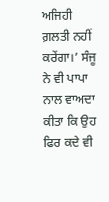ਅਜਿਹੀ ਗ਼ਲਤੀ ਨਹੀਂ ਕਰੇਂਗਾ।’ ਸੰਜੂ ਨੇ ਵੀ ਪਾਪਾ ਨਾਲ ਵਾਅਦਾ ਕੀਤਾ ਕਿ ਉਹ ਫਿਰ ਕਦੇ ਵੀ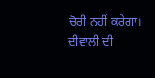ਚੋਰੀ ਨਹੀਂ ਕਰੇਗਾ।
ਦੀਵਾਲੀ ਦੀ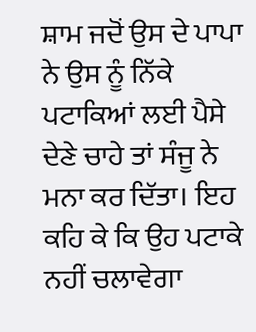ਸ਼ਾਮ ਜਦੋਂ ਉਸ ਦੇ ਪਾਪਾ ਨੇ ਉਸ ਨੂੰ ਨਿੱਕੇ ਪਟਾਕਿਆਂ ਲਈ ਪੈਸੇ ਦੇਣੇ ਚਾਹੇ ਤਾਂ ਸੰਜੂ ਨੇ ਮਨਾ ਕਰ ਦਿੱਤਾ। ਇਹ ਕਹਿ ਕੇ ਕਿ ਉਹ ਪਟਾਕੇ ਨਹੀਂ ਚਲਾਵੇਗਾ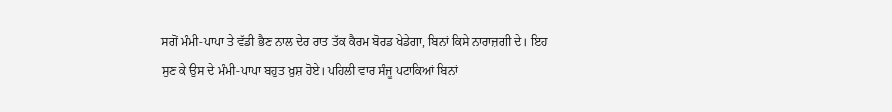ਸਗੋਂ ਮੰਮੀ-ਪਾਪਾ ਤੇ ਵੱਡੀ ਭੈਣ ਨਾਲ ਦੇਰ ਰਾਤ ਤੱਕ ਕੈਰਮ ਬੋਰਡ ਖੇਡੇਗਾ, ਬਿਨਾਂ ਕਿਸੇ ਨਾਰਾਜ਼ਗੀ ਦੇ। ਇਹ ਸੁਣ ਕੇ ਉਸ ਦੇ ਮੰਮੀ-ਪਾਪਾ ਬਹੁਤ ਖ਼ੁਸ਼ ਹੋਏ। ਪਹਿਲੀ ਵਾਰ ਸੰਜੂ ਪਟਾਕਿਆਂ ਬਿਨਾਂ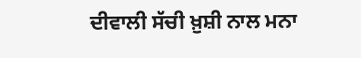ਦੀਵਾਲੀ ਸੱਚੀ ਖ਼ੁਸ਼ੀ ਨਾਲ ਮਨਾ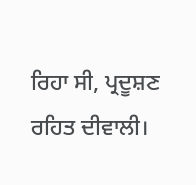ਰਿਹਾ ਸੀ, ਪ੍ਰਦੂਸ਼ਣ ਰਹਿਤ ਦੀਵਾਲੀ।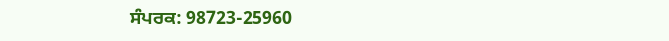ਸੰਪਰਕ: 98723-25960